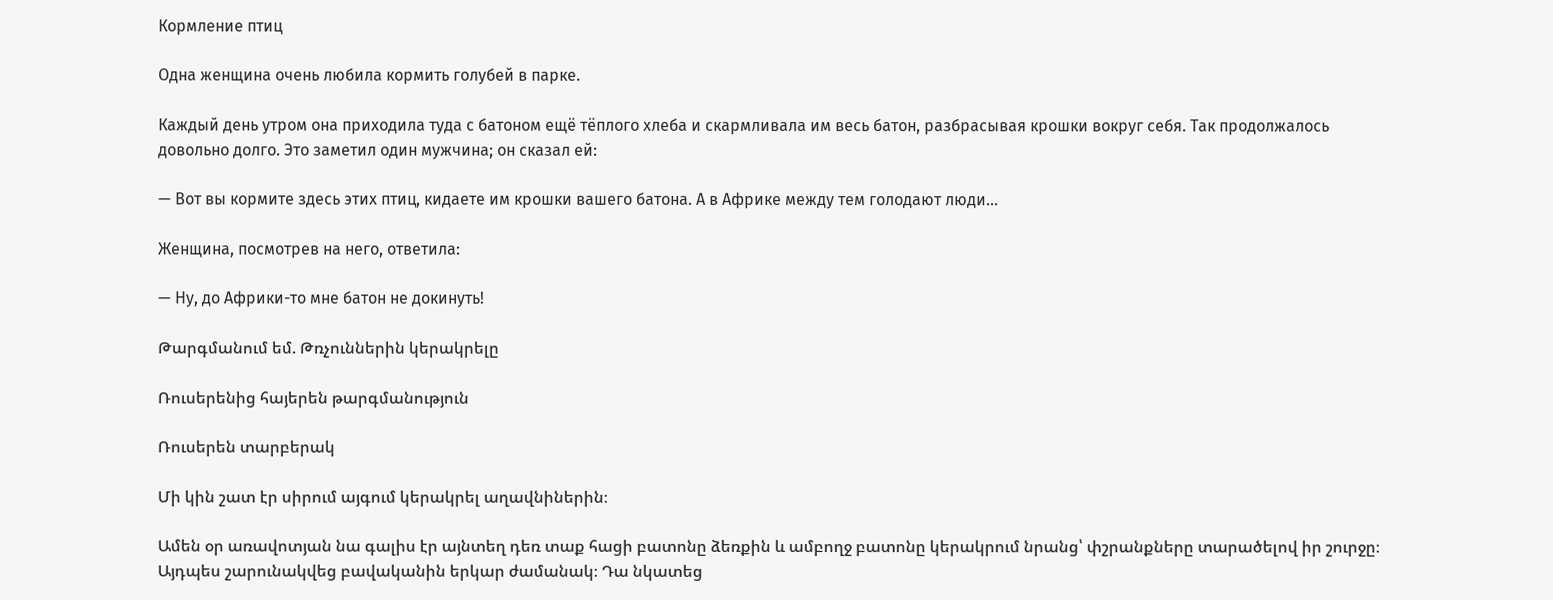Кормление птиц

Одна женщина очень любила кормить голубей в парке.

Каждый день утром она приходила туда с батоном ещё тёплого хлеба и скармливала им весь батон, разбрасывая крошки вокруг себя. Так продолжалось довольно долго. Это заметил один мужчина; он сказал ей:

— Вот вы кормите здесь этих птиц, кидаете им крошки вашего батона. А в Африке между тем голодают люди…

Женщина, посмотрев на него, ответила:

— Ну, до Африки-то мне батон не докинуть!

Թարգմանում եմ. Թռչուններին կերակրելը

Ռուսերենից հայերեն թարգմանություն

Ռուսերեն տարբերակ

Մի կին շատ էր սիրում այգում կերակրել աղավնիներին։

Ամեն օր առավոտյան նա գալիս էր այնտեղ դեռ տաք հացի բատոնը ձեռքին և ամբողջ բատոնը կերակրում նրանց՝ փշրանքները տարածելով իր շուրջը։ Այդպես շարունակվեց բավականին երկար ժամանակ։ Դա նկատեց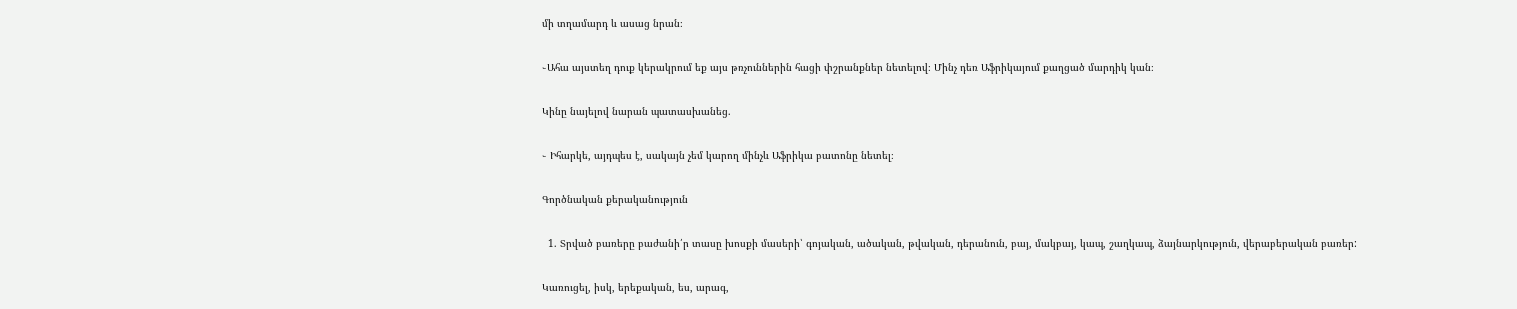մի տղամարդ և ասաց նրան։

֊Ահա այստեղ դուք կերակրում եք այս թռչուններին հացի փշրանքներ նետելով։ Մինչ դեռ Աֆրիկայում քաղցած մարդիկ կան։

Կինը նայելով նարան պատասխանեց.

֊ Իհարկե, այդպես է, սակայն չեմ կարող մինչև Աֆրիկա բատոնը նետել։

Գործնական քերականություն

  1. Տրված բառերը բաժանի՛ր տասը խոսքի մասերի՝ գոյական, ածական, թվական, դերանուն, բայ, մակբայ, կապ, շաղկապ, ձայնարկություն, վերաբերական բառեր:

Կառուցել, իսկ, երեքական, ես, արագ,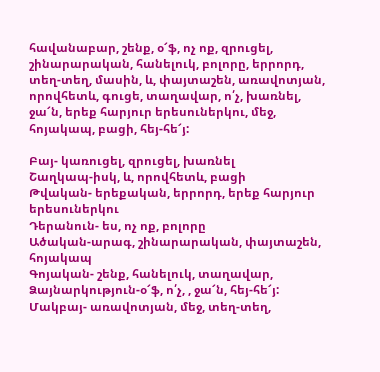հավանաբար, շենք, օ՜ֆ, ոչ ոք, զրուցել, շինարարական, հանելուկ, բոլորը, երրորդ, տեղ-տեղ, մասին, և, փայտաշեն, առավոտյան, որովհետև, գուցե, տաղավար, ո՛չ, խառնել, ջա՜ն, երեք հարյուր երեսուներկու, մեջ, հոյակապ, բացի, հեյ-հե՜յ:

Բայ- կառուցել, զրուցել, խառնել
Շաղկապ-իսկ, և, որովհետև, բացի
Թվական- երեքական, երրորդ, երեք հարյուր երեսուներկու
Դերանուն- ես, ոչ ոք, բոլորը
Ածական-արագ, շինարարական, փայտաշեն, հոյակապ
Գոյական- շենք, հանելուկ, տաղավար,
Ձայնարկություն-օ՜ֆ, ո՛չ, , ջա՜ն, հեյ-հե՜յ:
Մակբայ- առավոտյան, մեջ, տեղ-տեղ,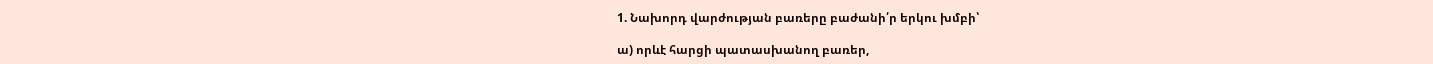1. Նախորդ վարժության բառերը բաժանի՛ր երկու խմբի՝

ա) որևէ հարցի պատասխանող բառեր,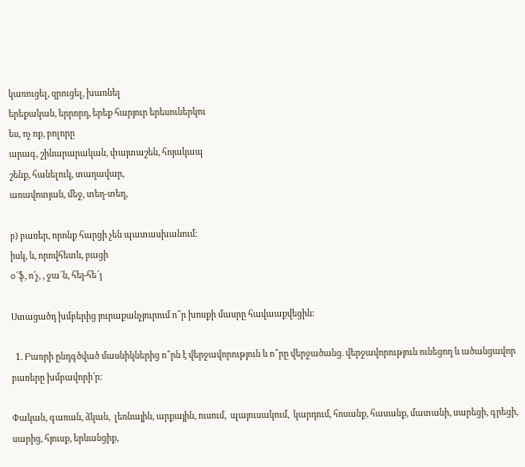կառուցել, զրուցել, խառնել
երեքական, երրորդ, երեք հարյուր երեսուներկու
ես, ոչ ոք, բոլորը
արագ, շինարարական, փայտաշեն, հոյակապ
շենք, հանելուկ, տաղավար,
առավոտյան, մեջ, տեղ-տեղ,

բ) բառեր, որոնք հարցի չեն պատասխանում:
իսկ, և, որովհետև, բացի
օ՜ֆ, ո՛չ, , ջա՜ն, հեյ-հե՜յ

Ստացածդ խմբերից յուրաքանչյուրում ո՞ր խոսքի մասրը հավաաքվեցին:

  1. Բառրի ընդգծված մասնիկներից ո՞րն է վերջավորություն և ո՞րը վերջածանց. վերջավորություն ունեցող և ածանցավոր բառերը խմբավորի՛ր:

Փական, գառան, ձկան,  լեռնային, արքային, ուսում,  պայուսակում,  կարդում, հոսանք, հասանք, մատանի, սարեցի, գրեցի, սարից, հյուսք, երևանցիք,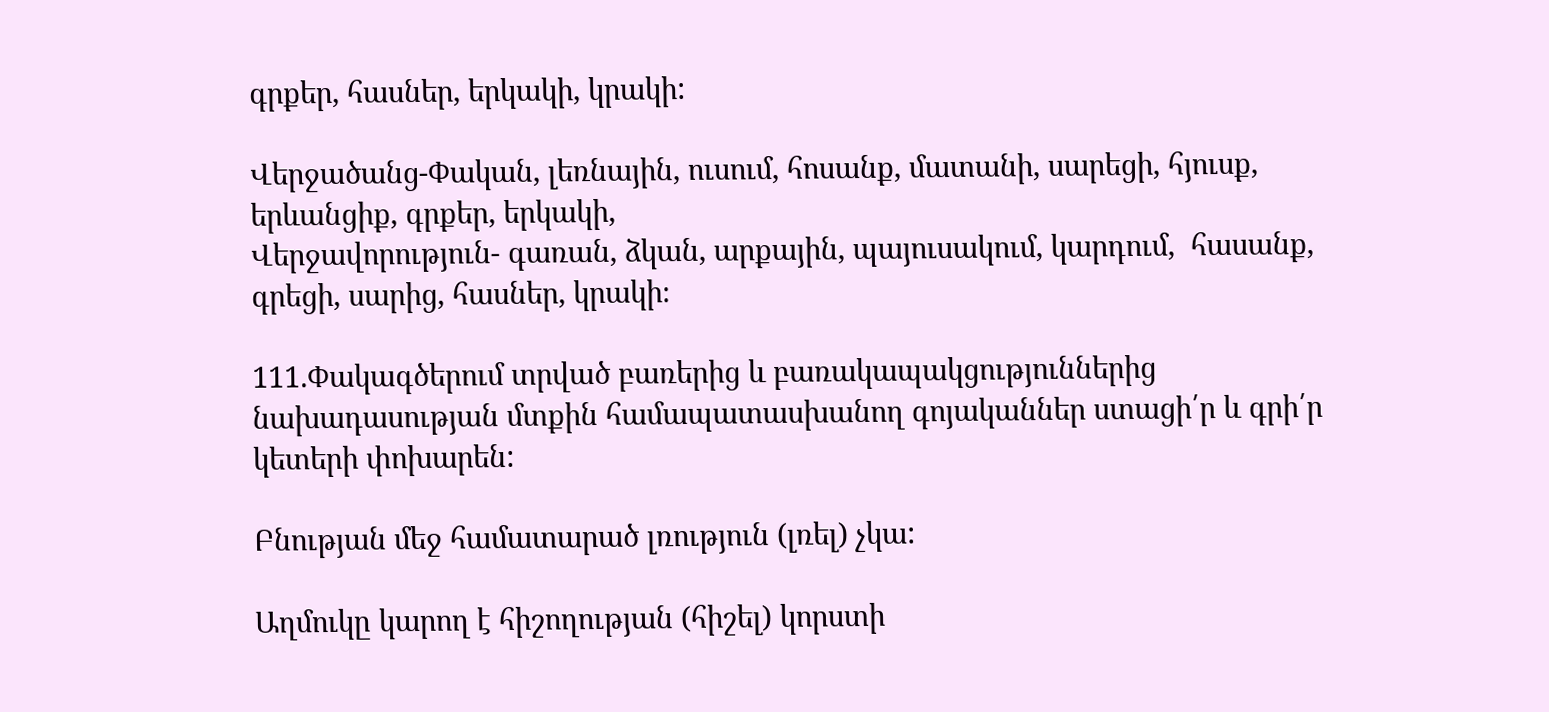գրքեր, հասներ, երկակի, կրակի:

Վերջածանց-Փական, լեռնային, ուսում, հոսանք, մատանի, սարեցի, հյուսք, երևանցիք, գրքեր, երկակի,
Վերջավորություն- գառան, ձկան, արքային, պայուսակում, կարդում,  հասանք, գրեցի, սարից, հասներ, կրակի։

111.Փակագծերում տրված բառերից և բառակապակցություններից նախադասության մտքին համապատասխանող գոյականներ ստացի՛ր և գրի՛ր կետերի փոխարեն:

Բնության մեջ համատարած լռություն (լռել) չկա:

Աղմուկը կարող է հիշողության (հիշել) կորստի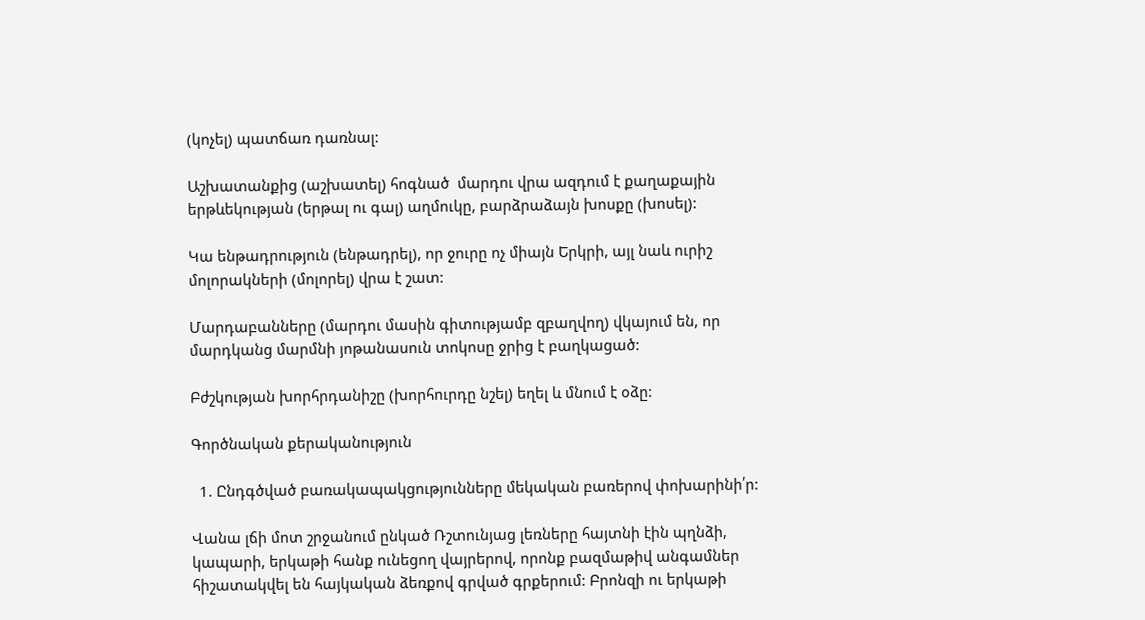(կոչել) պատճառ դառնալ:

Աշխատանքից (աշխատել) հոգնած  մարդու վրա ազդում է քաղաքային երթևեկության (երթալ ու գալ) աղմուկը, բարձրաձայն խոսքը (խոսել):

Կա ենթադրություն (ենթադրել), որ ջուրը ոչ միայն Երկրի, այլ նաև ուրիշ մոլորակների (մոլորել) վրա է շատ:

Մարդաբանները (մարդու մասին գիտությամբ զբաղվող) վկայում են, որ մարդկանց մարմնի յոթանասուն տոկոսը ջրից է բաղկացած:

Բժշկության խորհրդանիշը (խորհուրդը նշել) եղել և մնում է օձը:

Գործնական քերականություն

  1. Ընդգծված բառակապակցությունները մեկական բառերով փոխարինի՛ր:

Վանա լճի մոտ շրջանում ընկած Ռշտունյաց լեռները հայտնի էին պղնձի, կապարի, երկաթի հանք ունեցող վայրերով, որոնք բազմաթիվ անգամներ հիշատակվել են հայկական ձեռքով գրված գրքերում: Բրոնզի ու երկաթի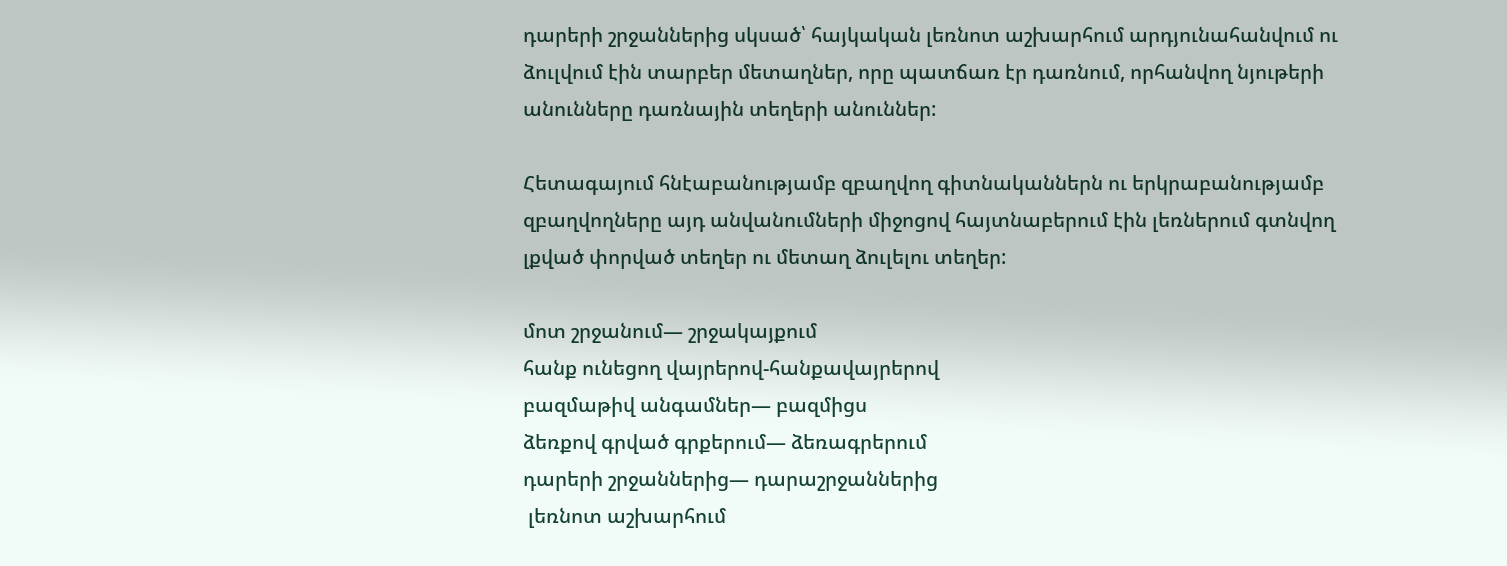դարերի շրջաններից սկսած՝ հայկական լեռնոտ աշխարհում արդյունահանվում ու ձուլվում էին տարբեր մետաղներ, որը պատճառ էր դառնում, որհանվող նյութերի անունները դառնային տեղերի անուններ:

Հետագայում հնէաբանությամբ զբաղվող գիտնականներն ու երկրաբանությամբ զբաղվողները այդ անվանումների միջոցով հայտնաբերում էին լեռներում գտնվող լքված փորված տեղեր ու մետաղ ձուլելու տեղեր:

մոտ շրջանում— շրջակայքում
հանք ունեցող վայրերով-հանքավայրերով
բազմաթիվ անգամներ— բազմիցս
ձեռքով գրված գրքերում— ձեռագրերում
դարերի շրջաններից— դարաշրջաններից
 լեռնոտ աշխարհում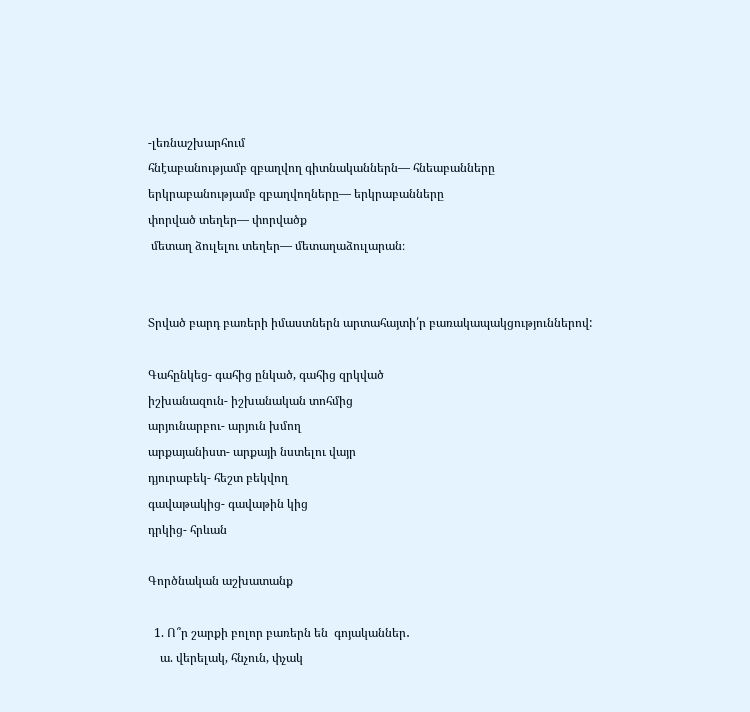-լեռնաշխարհում
հնէաբանությամբ զբաղվող գիտնականներն— հնեաբանները
երկրաբանությամբ զբաղվողները— երկրաբանները
փորված տեղեր— փորվածք
 մետաղ ձուլելու տեղեր— մետաղաձուլարան։


Տրված բարդ բառերի իմաստներն արտահայտի՛ր բառակապակցություններով:

Գահընկեց- գահից ընկած, գահից զրկված
իշխանազուն- իշխանական տոհմից
արյունարբու- արյուն խմող
արքայանիստ- արքայի նստելու վայր
դյուրաբեկ- հեշտ բեկվող
գավաթակից- գավաթին կից
դրկից- հրևան

Գործնական աշխատանք

  1. Ո՞ր շարքի բոլոր բառերն են  գոյականներ․
    ա. վերելակ, հնչուն, փչակ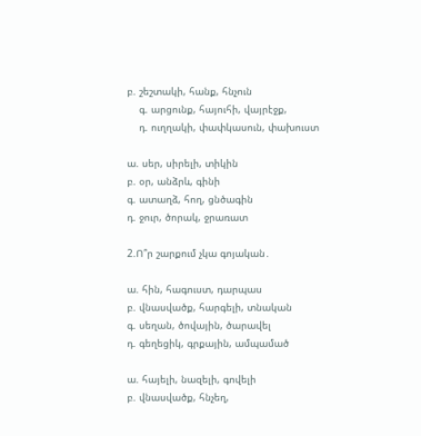բ. շեշտակի, հանք, հնչուն
    գ. արցունք, հայուհի, վայրէջք,
    դ. ուղղակի, փափկասուն, փախուստ

ա. սեր, սիրելի, տիկին
բ. օր, անձրև, գինի
գ. ատաղձ, հող, ցնծագին
դ. ջուր, ծորակ, ջրառատ

2.Ո՞ր շարքում չկա գոյական․

ա. հին, հագուստ, դարպաս
բ. վնասվածք, հարգելի, տնական
գ. սեղան, ծովային, ծարավել
դ. գեղեցիկ, գրքային, ամպամած

ա. հայելի, նազելի, գովելի
բ. վնասվածք, հնչեղ,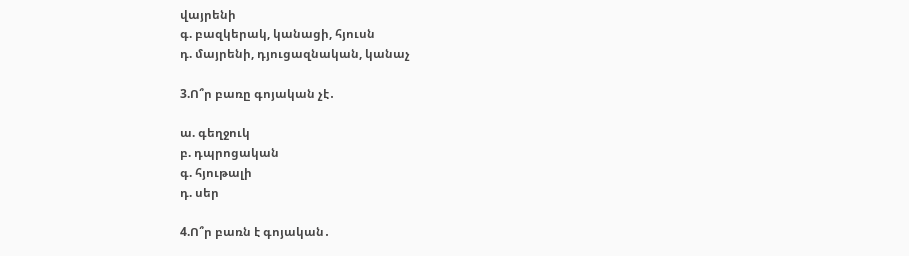վայրենի
գ. բազկերակ, կանացի, հյուսն
դ. մայրենի, դյուցազնական, կանաչ

3.Ո՞ր բառը գոյական չէ․

ա. գեղջուկ
բ. դպրոցական
գ. հյութալի
դ. սեր

4.Ո՞ր բառն է գոյական․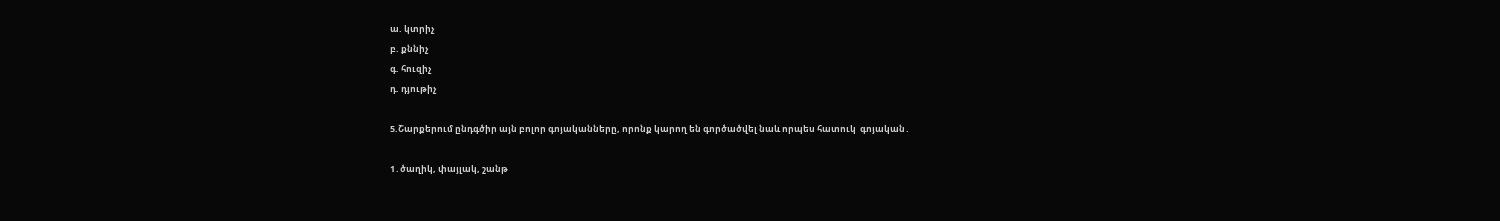ա. կտրիչ
բ. քննիչ
գ. հուզիչ
դ. դյութիչ

5.Շարքերում ընդգծիր այն բոլոր գոյականները, որոնք կարող են գործածվել նաև որպես հատուկ  գոյական․

1․ծաղիկ, փայլակ, շանթ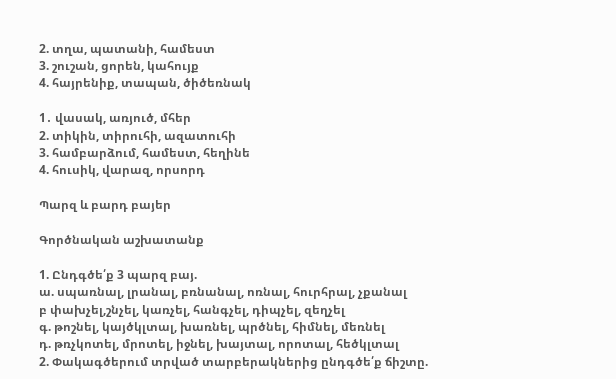2. տղա, պատանի, համեստ
3. շուշան, ցորեն, կահույք
4. հայրենիք, տապան, ծիծեռնակ

1․ վասակ, առյուծ, մհեր
2. տիկին, տիրուհի, ազատուհի
3. համբարձում, համեստ, հեղինե
4. հուսիկ, վարազ, որսորդ

Պարզ և բարդ բայեր

Գործնական աշխատանք

1. Ընդգծե՛ք 3 պարզ բայ.
ա. սպառնալ, լրանալ, բռնանալ, ոռնալ, հուրհրալ, չքանալ
բ փախչել,շնչել, կառչել, հանգչել, դիպչել, զեղչել
գ. թոշնել, կայծկլտալ, խառնել, պրծնել, հիմնել, մեռնել
դ. թռչկոտել, մրոտել, իջնել, խայտալ, որոտալ, հեծկլտալ
2. Փակագծերում տրված տարբերակներից ընդգծե՛ք ճիշտը.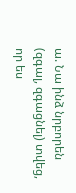ա. Նա ինձ նրբորեն (զգալ, զգացնել) տվեց, որ ես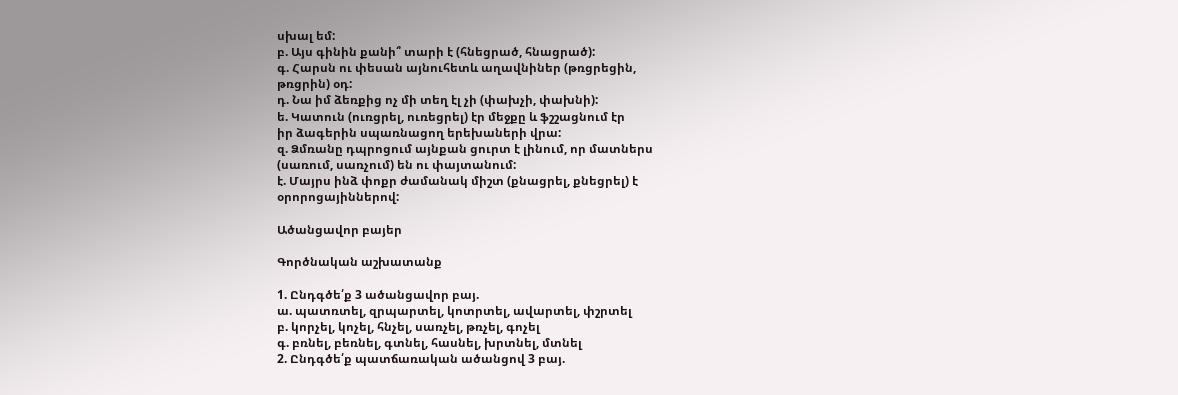սխալ եմ:
բ. Այս գինին քանի՞ տարի է (հնեցրած, հնացրած):
գ. Հարսն ու փեսան այնուհետև աղավնիներ (թռցրեցին,
թռցրին) օդ:
դ. Նա իմ ձեռքից ոչ մի տեղ էլ չի (փախչի, փախնի):
ե. Կատուն (ուռցրել, ուռեցրել) էր մեջքը և ֆշշացնում էր
իր ձագերին սպառնացող երեխաների վրա:
զ. Ձմռանը դպրոցում այնքան ցուրտ է լինում, որ մատներս
(սառում, սառչում) են ու փայտանում:
է. Մայրս ինձ փոքր ժամանակ միշտ (քնացրել, քնեցրել) է
օրորոցայիններով:

Ածանցավոր բայեր

Գործնական աշխատանք

1. Ընդգծե՛ք 3 ածանցավոր բայ.
ա. պատռտել, զրպարտել, կոտրտել, ավարտել, փշրտել
բ. կորչել, կոչել, հնչել, սառչել, թռչել, գոչել
գ. բռնել, բեռնել, գտնել, հասնել, խրտնել, մտնել
2. Ընդգծե՛ք պատճառական ածանցով 3 բայ.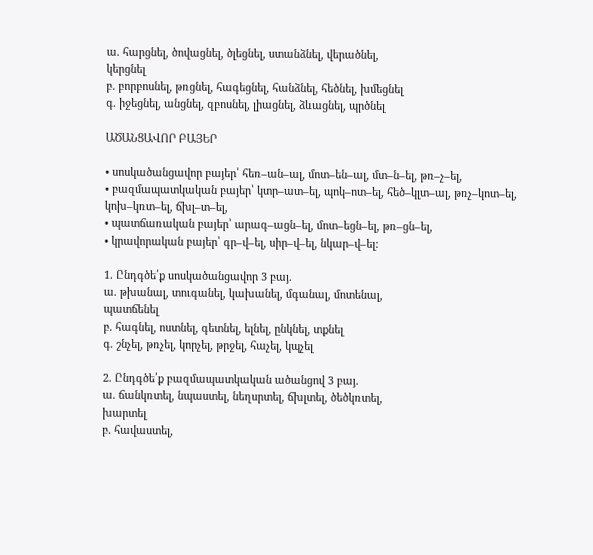ա. հարցնել, ծովացնել, ծլեցնել, ստանձնել, վերածնել,
կերցնել
բ. բորբոսնել, թռցնել, հագեցնել, հանձնել, հեծնել, խմեցնել
գ. իջեցնել, անցնել, զբոսնել, լիացնել, ձևացնել, պրծնել

ԱԾԱՆՑԱՎՈՐ ԲԱՅԵՐ

• սոսկածանցավոր բայեր՝ հեռ–ան–ալ, մոտ–են–ալ, մտ–ն–ել, թռ–չ–ել,
• բազմապատկական բայեր՝ կտր–ատ–ել, պոկ–ոտ–ել, հեծ–կլտ–ալ, թռչ–կոտ–ել, կոխ–կռտ–ել, ճխլ–տ–ել,
• պատճառական բայեր՝ արագ–ացն–ել, մոտ–եցն–ել, թռ–ցն–ել,
• կրավորական բայեր՝ գր–վ–ել, սիր–վ–ել, նկար–վ–ել:

1. Ընդգծե՛ք սոսկածանցավոր 3 բայ.
ա. թխանալ, տուգանել, կախանել, մգանալ, մոտենալ,
պատճենել
բ. հագնել, ոստնել, գետնել, ելնել, ընկնել, տքնել
գ. շնչել, թռչել, կորչել, թրջել, հաչել, կպչել

2. Ընդգծե՛ք բազմապատկական ածանցով 3 բայ.
ա. ճանկռտել, նպաստել, նեղսրտել, ճխլտել, ծեծկռտել,
խարտել
բ. հավաստել,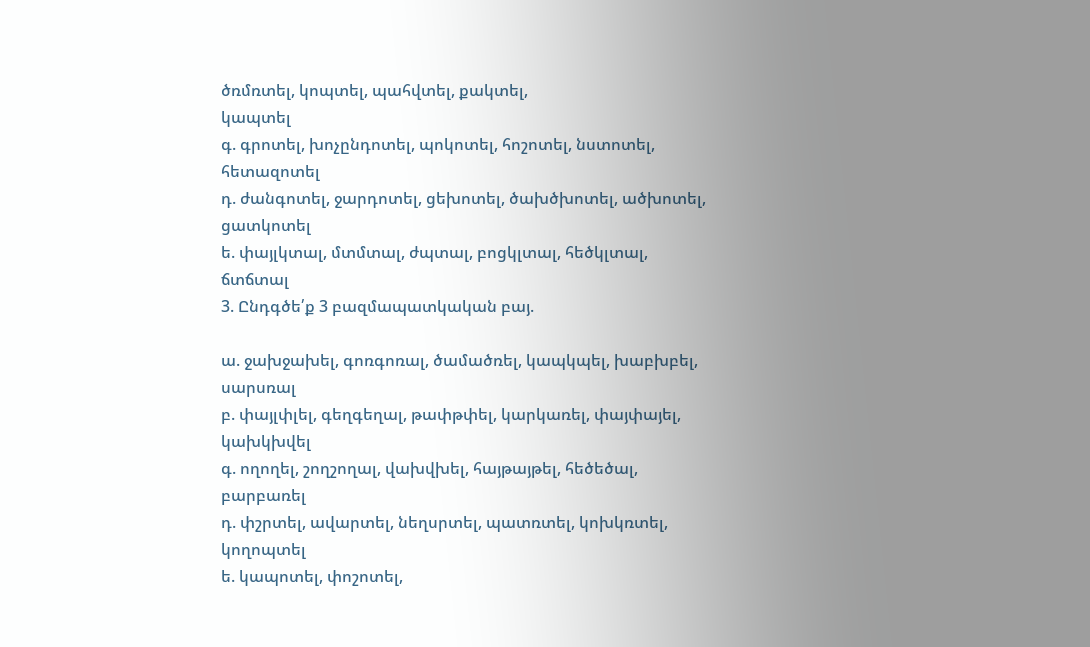ծռմռտել, կոպտել, պահվտել, քակտել,
կապտել
գ. գրոտել, խոչընդոտել, պոկոտել, հոշոտել, նստոտել,
հետազոտել
դ. ժանգոտել, ջարդոտել, ցեխոտել, ծախծխոտել, ածխոտել,
ցատկոտել
ե. փայլկտալ, մտմտալ, ժպտալ, բոցկլտալ, հեծկլտալ,
ճտճտալ
3. Ընդգծե՛ք 3 բազմապատկական բայ.

ա. ջախջախել, գոռգոռալ, ծամածռել, կապկպել, խաբխբել,
սարսռալ
բ. փայլփլել, գեղգեղալ, թափթփել, կարկառել, փայփայել,
կախկխվել
գ. ողողել, շողշողալ, վախվխել, հայթայթել, հեծեծալ,
բարբառել
դ. փշրտել, ավարտել, նեղսրտել, պատռտել, կոխկռտել,
կողոպտել
ե. կապոտել, փոշոտել,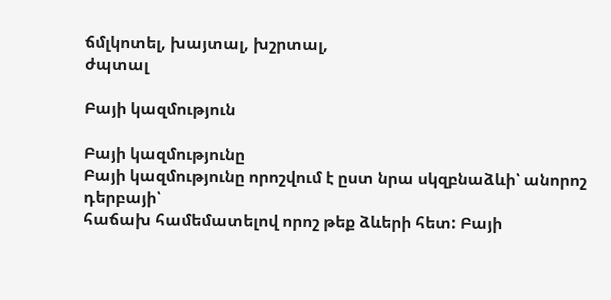ճմլկոտել, խայտալ, խշրտալ,
ժպտալ

Բայի կազմություն

Բայի կազմությունը
Բայի կազմությունը որոշվում է ըստ նրա սկզբնաձևի՝ անորոշ  դերբայի՝
հաճախ համեմատելով որոշ թեք ձևերի հետ: Բայի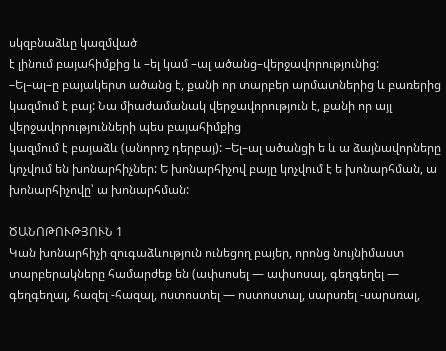սկզբնաձևը կազմված
է լինում բայահիմքից և –ել կամ –ալ ածանց–վերջավորությունից:
–Ել–ալ–ը բայակերտ ածանց է, քանի որ տարբեր արմատներից և բառերից կազմում է բայ: Նա միաժամանակ վերջավորություն է, քանի որ այլ վերջավորությունների պես բայահիմքից
կազմում է բայաձև (անորոշ դերբայ): –Ել–ալ ածանցի ե և ա ձայնավորները կոչվում են խոնարհիչներ: Ե խոնարհիչով բայը կոչվում է ե խոնարհման, ա խոնարհիչովը՝ ա խոնարհման:

ԾԱՆՈԹՈՒԹՅՈՒՆ 1
Կան խոնարհիչի զուգաձևություն ունեցող բայեր, որոնց նույնիմաստ տարբերակները համարժեք են (ափսոսել — ափսոսալ, գեղգեղել — գեղգեղալ, հազել -հազալ, ոստոստել — ոստոստալ, սարսռել -սարսռալ,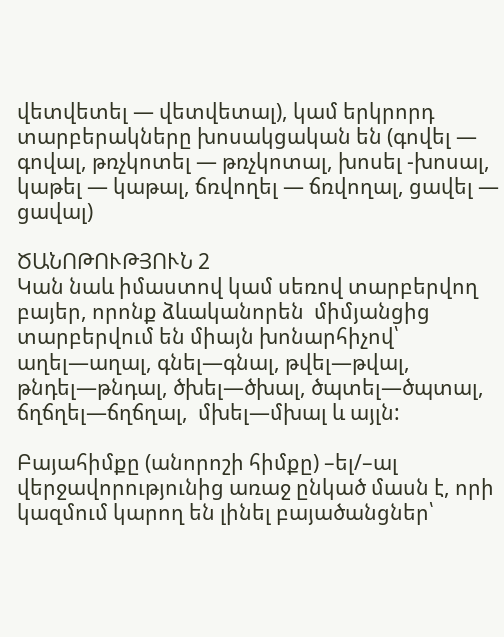վետվետել — վետվետալ), կամ երկրորդ տարբերակները խոսակցական են (գովել — գովալ, թռչկոտել — թռչկոտալ, խոսել -խոսալ, կաթել — կաթալ, ճռվողել — ճռվողալ, ցավել — ցավալ)

ԾԱՆՈԹՈՒԹՅՈՒՆ 2
Կան նաև իմաստով կամ սեռով տարբերվող բայեր, որոնք ձևականորեն  միմյանցից տարբերվում են միայն խոնարհիչով՝ աղել—աղալ, գնել—գնալ, թվել—թվալ, թնդել—թնդալ, ծխել—ծխալ, ծպտել—ծպտալ, ճղճղել—ճղճղալ,  մխել—մխալ և այլն:

Բայահիմքը (անորոշի հիմքը) –ել/–ալ վերջավորությունից առաջ ընկած մասն է, որի կազմում կարող են լինել բայածանցներ՝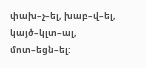փախ–չ–ել, խաբ–վ–ել, կայծ–կլտ–ալ, մոտ–եցն–ել: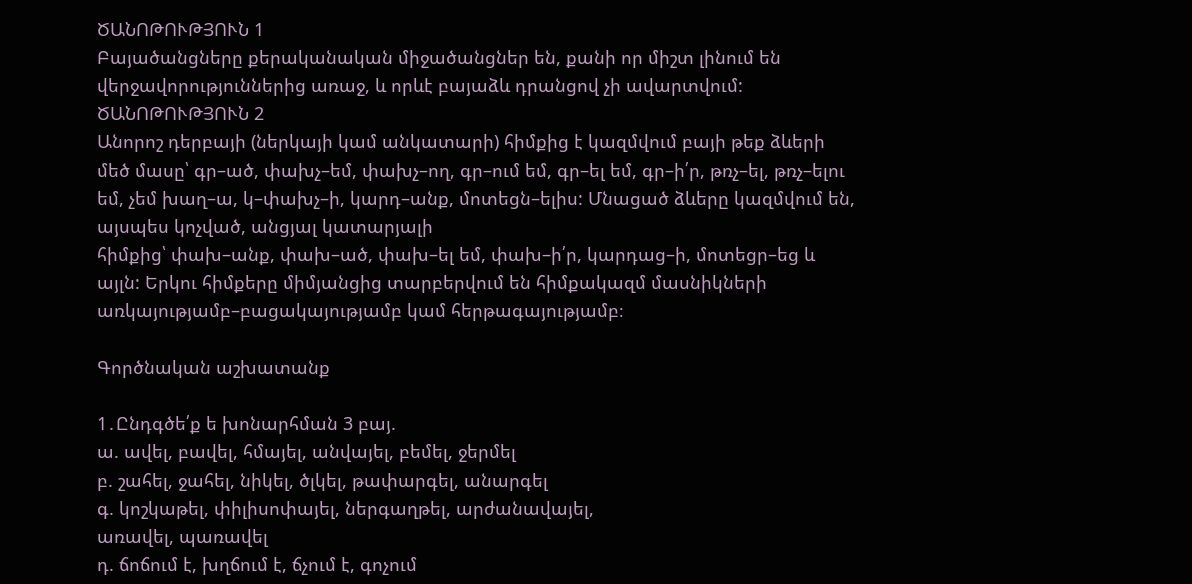ԾԱՆՈԹՈՒԹՅՈՒՆ 1
Բայածանցները քերականական միջածանցներ են, քանի որ միշտ լինում են
վերջավորություններից առաջ, և որևէ բայաձև դրանցով չի ավարտվում:
ԾԱՆՈԹՈՒԹՅՈՒՆ 2
Անորոշ դերբայի (ներկայի կամ անկատարի) հիմքից է կազմվում բայի թեք ձևերի մեծ մասը՝ գր–ած, փախչ–եմ, փախչ–ող, գր–ում եմ, գր–ել եմ, գր–ի՛ր, թռչ–ել, թռչ–ելու եմ, չեմ խաղ–ա, կ–փախչ–ի, կարդ–անք, մոտեցն–ելիս: Մնացած ձևերը կազմվում են, այսպես կոչված, անցյալ կատարյալի
հիմքից՝ փախ–անք, փախ–ած, փախ–ել եմ, փախ–ի՛ր, կարդաց–ի, մոտեցր–եց և այլն: Երկու հիմքերը միմյանցից տարբերվում են հիմքակազմ մասնիկների առկայությամբ–բացակայությամբ կամ հերթագայությամբ։

Գործնական աշխատանք

1․Ընդգծե՛ք ե խոնարհման 3 բայ.
ա. ավել, բավել, հմայել, անվայել, բեմել, ջերմել
բ. շահել, ջահել, նիկել, ծլկել, թափարգել, անարգել
գ. կոշկաթել, փիլիսոփայել, ներգաղթել, արժանավայել,
առավել, պառավել
դ. ճոճում է, խղճում է, ճչում է, գոչում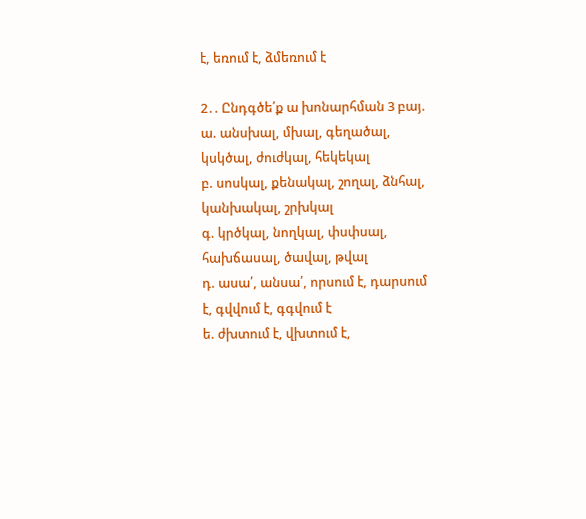է, եռում է, ձմեռում է

2․. Ընդգծե՛ք ա խոնարհման 3 բայ.
ա. անսխալ, մխալ, գեղածալ, կսկծալ, ժուժկալ, հեկեկալ
բ. սոսկալ, քենակալ, շողալ, ձնհալ, կանխակալ, շրխկալ
գ. կրծկալ, նողկալ, փսփսալ, հախճասալ, ծավալ, թվալ
դ. ասա՛, անսա՛, որսում է, դարսում է, գվվում է, գգվում է
ե. ժխտում է, վխտում է,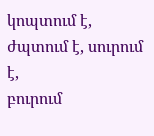կոպտում է, ժպտում է, սուրում է,
բուրում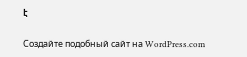է

Создайте подобный сайт на WordPress.com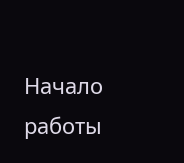Начало работы